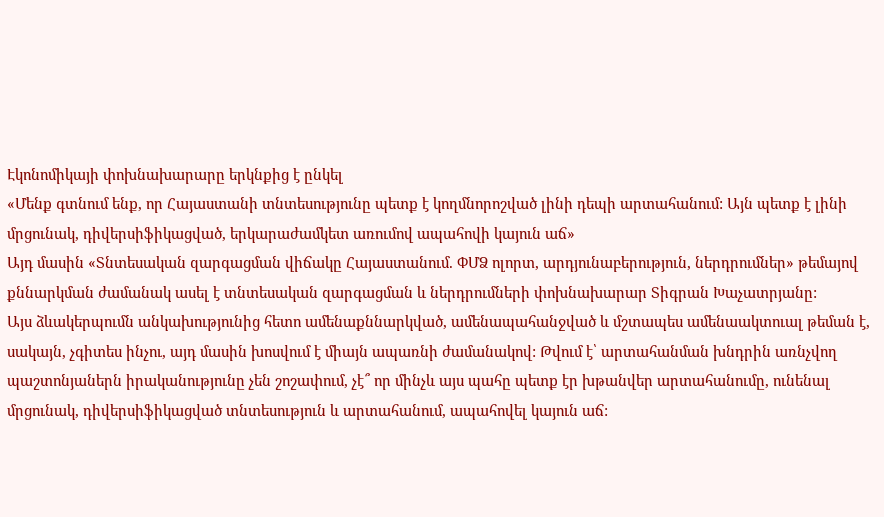Էկոնոմիկայի փոխնախարարը երկնքից է ընկել
«Մենք գտնում ենք, որ Հայաստանի տնտեսությունը պետք է կողմնորոշված լինի դեպի արտահանում: Այն պետք է լինի մրցունակ, դիվերսիֆիկացված, երկարաժամկետ առումով ապահովի կայուն աճ»
Այդ մասին «Տնտեսական զարգացման վիճակը Հայաստանում. ՓՄՁ ոլորտ, արդյունաբերություն, ներդրումներ» թեմայով քննարկման ժամանակ ասել է տնտեսական զարգացման և ներդրումների փոխնախարար Տիգրան Խաչատրյանը:
Այս ձևակերպումն անկախությունից հետո ամենաքննարկված, ամենապահանջված և մշտապես ամենաակտուալ թեման է, սակայն, չգիտես ինչու, այդ մասին խոսվում է միայն ապառնի ժամանակով: Թվում է՝ արտահանման խնդրին առնչվող պաշտոնյաներն իրականությունը չեն շոշափում, չէ՞ որ մինչև այս պահը պետք էր խթանվեր արտահանումը, ունենալ մրցունակ, դիվերսիֆիկացված տնտեսություն և արտահանում, ապահովել կայուն աճ: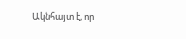Ակնհայտ է, որ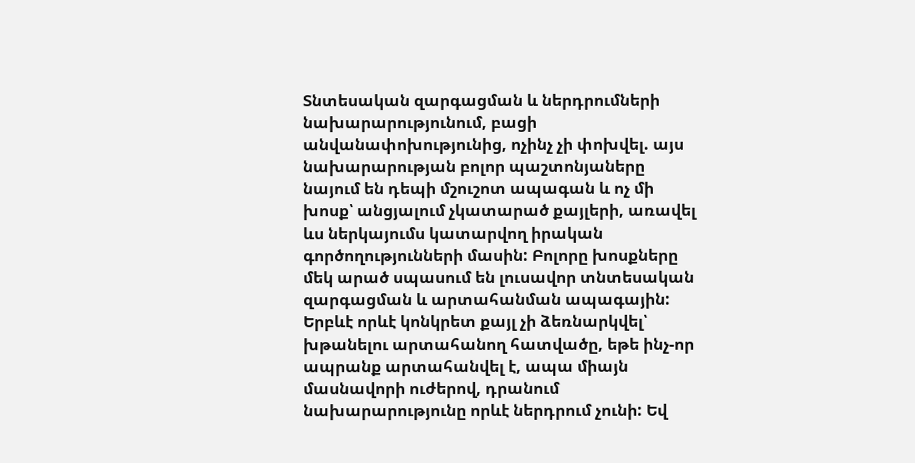Տնտեսական զարգացման և ներդրումների նախարարությունում, բացի անվանափոխությունից, ոչինչ չի փոխվել. այս նախարարության բոլոր պաշտոնյաները նայում են դեպի մշուշոտ ապագան և ոչ մի խոսք՝ անցյալում չկատարած քայլերի, առավել ևս ներկայումս կատարվող իրական գործողությունների մասին: Բոլորը խոսքները մեկ արած սպասում են լուսավոր տնտեսական զարգացման և արտահանման ապագային:
Երբևէ որևէ կոնկրետ քայլ չի ձեռնարկվել՝ խթանելու արտահանող հատվածը, եթե ինչ-որ ապրանք արտահանվել է, ապա միայն մասնավորի ուժերով, դրանում նախարարությունը որևէ ներդրում չունի: Եվ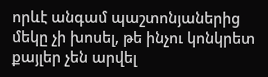որևէ անգամ պաշտոնյաներից մեկը չի խոսել, թե ինչու կոնկրետ քայլեր չեն արվել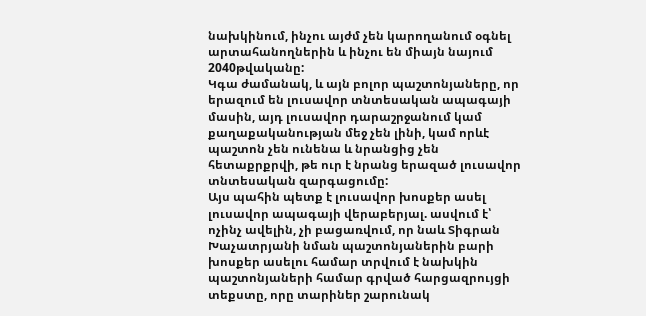նախկինում, ինչու այժմ չեն կարողանում օգնել արտահանողներին և ինչու են միայն նայում 2040թվականը:
Կգա ժամանակ, և այն բոլոր պաշտոնյաները, որ երազում են լուսավոր տնտեսական ապագայի մասին, այդ լուսավոր դարաշրջանում կամ քաղաքականության մեջ չեն լինի, կամ որևէ պաշտոն չեն ունենա և նրանցից չեն հետաքրքրվի, թե ուր է նրանց երազած լուսավոր տնտեսական զարգացումը:
Այս պահին պետք է լուսավոր խոսքեր ասել լուսավոր ապագայի վերաբերյալ. ասվում է՝ ոչինչ ավելին, չի բացառվում, որ նաև Տիգրան Խաչատրյանի նման պաշտոնյաներին բարի խոսքեր ասելու համար տրվում է նախկին պաշտոնյաների համար գրված հարցազրույցի տեքստը, որը տարիներ շարունակ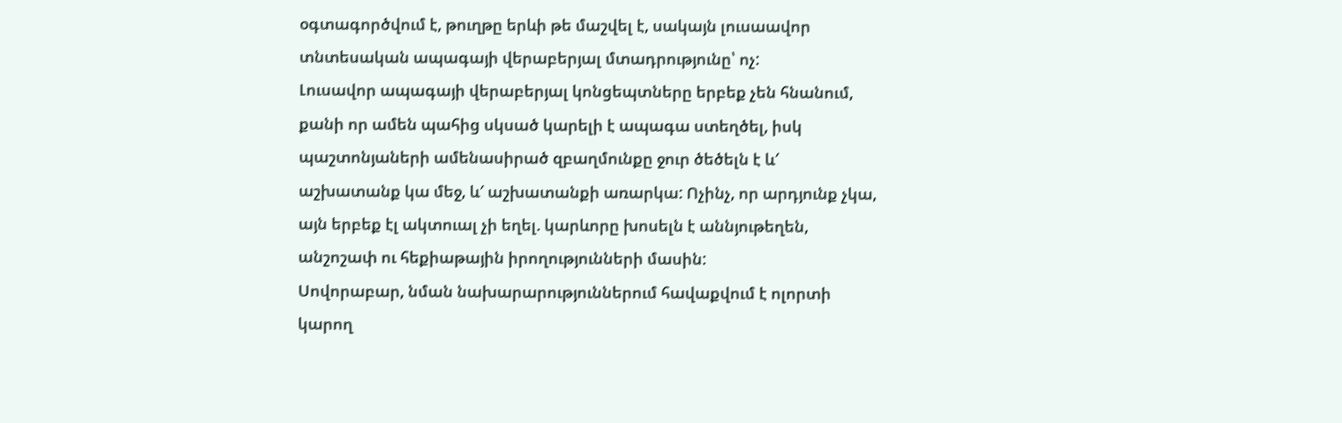օգտագործվում է, թուղթը երևի թե մաշվել է, սակայն լուսաավոր տնտեսական ապագայի վերաբերյալ մտադրությունը՝ ոչ:
Լուսավոր ապագայի վերաբերյալ կոնցեպտները երբեք չեն հնանում, քանի որ ամեն պահից սկսած կարելի է ապագա ստեղծել, իսկ պաշտոնյաների ամենասիրած զբաղմունքը ջուր ծեծելն է և′ աշխատանք կա մեջ, և′ աշխատանքի առարկա: Ոչինչ, որ արդյունք չկա, այն երբեք էլ ակտուալ չի եղել. կարևորը խոսելն է աննյութեղեն, անշոշափ ու հեքիաթային իրողությունների մասին:
Սովորաբար, նման նախարարություններում հավաքվում է ոլորտի կարող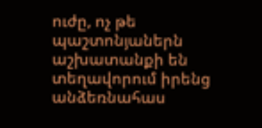ուժը, ոչ թե պաշտոնյաներն աշխատանքի են տեղավորում իրենց անձեռնահաս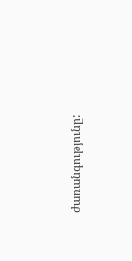ժառանգությունը: